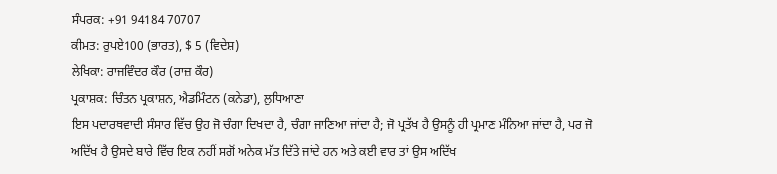ਸੰਪਰਕ: +91 94184 70707
ਕੀਮਤ: ਰੁਪਏ100 (ਭਾਰਤ), $ 5 (ਵਿਦੇਸ਼)
ਲੇਖਿਕਾ: ਰਾਜਵਿੰਦਰ ਕੌਰ (ਰਾਜ਼ ਕੌਰ)
ਪ੍ਰਕਾਸ਼ਕ: ਚਿੰਤਨ ਪ੍ਰਕਾਸ਼ਨ, ਐਡਮਿੰਟਨ (ਕਨੇਡਾ), ਲੁਧਿਆਣਾ
ਇਸ ਪਦਾਰਥਵਾਦੀ ਸੰਸਾਰ ਵਿੱਚ ਉਹ ਜੋ ਚੰਗਾ ਦਿਖਦਾ ਹੈ, ਚੰਗਾ ਜਾਣਿਆ ਜਾਂਦਾ ਹੈ; ਜੋ ਪ੍ਰਤੱਖ ਹੈ ਉਸਨੂੰ ਹੀ ਪ੍ਰਮਾਣ ਮੰਨਿਆ ਜਾਂਦਾ ਹੈ, ਪਰ ਜੋ ਅਦਿੱਖ ਹੈ ਉਸਦੇ ਬਾਰੇ ਵਿੱਚ ਇਕ ਨਹੀਂ ਸਗੋਂ ਅਨੇਕ ਮੱਤ ਦਿੱਤੇ ਜਾਂਦੇ ਹਨ ਅਤੇ ਕਈ ਵਾਰ ਤਾਂ ਉਸ ਅਦਿੱਖ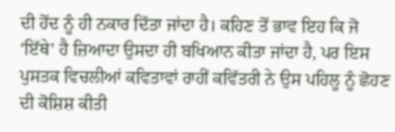ਦੀ ਹੋਂਦ ਨੂੰ ਹੀ ਨਕਾਰ ਦਿੱਤਾ ਜਾਂਦਾ ਹੈ। ਕਹਿਣ ਤੋਂ ਭਾਵ ਇਹ ਕਿ ਜੋ ‘ਇੱਥੇ’ ਹੈ ਜ਼ਿਆਦਾ ਉਸਦਾ ਹੀ ਬਖਿਆਨ ਕੀਤਾ ਜਾਂਦਾ ਹੈ, ਪਰ ਇਸ ਪੁਸਤਕ ਵਿਚਲੀਆਂ ਕਵਿਤਾਵਾਂ ਰਾਹੀਂ ਕਵਿੱਤਰੀ ਨੇ ਉਸ ਪਹਿਲੂ ਨੂੰ ਛੋਹਣ ਦੀ ਕੋਸ਼ਿਸ਼ ਕੀਤੀ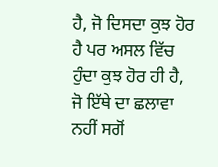ਹੈ, ਜੋ ਦਿਸਦਾ ਕੁਝ ਹੋਰ ਹੈ ਪਰ ਅਸਲ ਵਿੱਚ ਹੁੰਦਾ ਕੁਝ ਹੋਰ ਹੀ ਹੈ, ਜੋ ਇੱਥੇ ਦਾ ਛਲਾਵਾ ਨਹੀਂ ਸਗੋਂ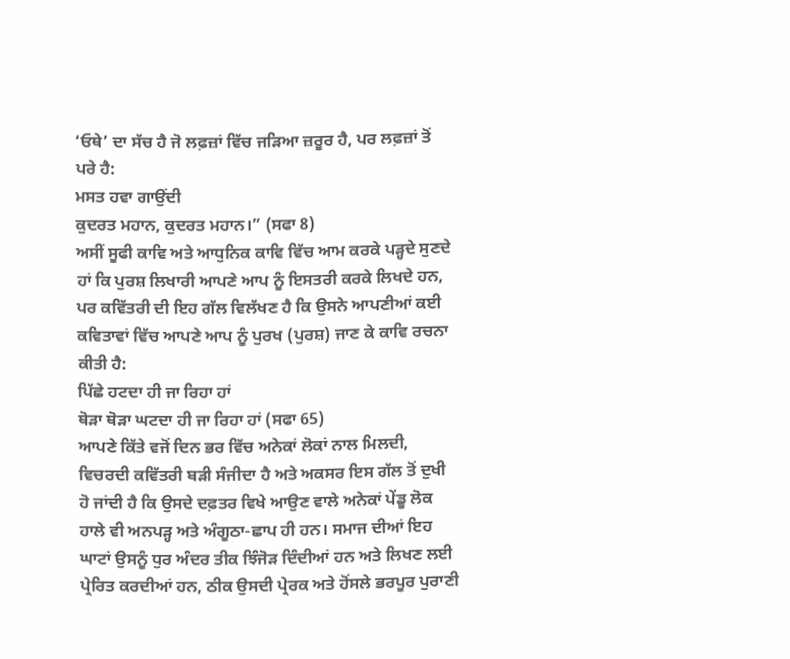‘ਓਥੇ’ ਦਾ ਸੱਚ ਹੈ ਜੋ ਲਫ਼ਜ਼ਾਂ ਵਿੱਚ ਜੜਿਆ ਜ਼ਰੂਰ ਹੈ, ਪਰ ਲਫ਼ਜ਼ਾਂ ਤੋਂ ਪਰੇ ਹੈ:
ਮਸਤ ਹਵਾ ਗਾਉਂਦੀ
ਕੁਦਰਤ ਮਹਾਨ, ਕੁਦਰਤ ਮਹਾਨ।” (ਸਫਾ 8)
ਅਸੀਂ ਸੂਫੀ ਕਾਵਿ ਅਤੇ ਆਧੁਨਿਕ ਕਾਵਿ ਵਿੱਚ ਆਮ ਕਰਕੇ ਪੜ੍ਹਦੇ ਸੁਣਦੇ ਹਾਂ ਕਿ ਪੁਰਸ਼ ਲਿਖਾਰੀ ਆਪਣੇ ਆਪ ਨੂੰ ਇਸਤਰੀ ਕਰਕੇ ਲਿਖਦੇ ਹਨ, ਪਰ ਕਵਿੱਤਰੀ ਦੀ ਇਹ ਗੱਲ ਵਿਲੱਖਣ ਹੈ ਕਿ ਉਸਨੇ ਆਪਣੀਆਂ ਕਈ ਕਵਿਤਾਵਾਂ ਵਿੱਚ ਆਪਣੇ ਆਪ ਨੂੰ ਪੁਰਖ (ਪੁਰਸ਼) ਜਾਣ ਕੇ ਕਾਵਿ ਰਚਨਾ ਕੀਤੀ ਹੈ:
ਪਿੱਛੇ ਹਟਦਾ ਹੀ ਜਾ ਰਿਹਾ ਹਾਂ
ਥੋੜਾ ਥੋੜਾ ਘਟਦਾ ਹੀ ਜਾ ਰਿਹਾ ਹਾਂ (ਸਫਾ 65)
ਆਪਣੇ ਕਿੱਤੇ ਵਜੋਂ ਦਿਨ ਭਰ ਵਿੱਚ ਅਨੇਕਾਂ ਲੋਕਾਂ ਨਾਲ ਮਿਲਦੀ, ਵਿਚਰਦੀ ਕਵਿੱਤਰੀ ਬੜੀ ਸੰਜੀਦਾ ਹੈ ਅਤੇ ਅਕਸਰ ਇਸ ਗੱਲ ਤੋਂ ਦੁਖੀ ਹੋ ਜਾਂਦੀ ਹੈ ਕਿ ਉਸਦੇ ਦਫ਼ਤਰ ਵਿਖੇ ਆਉਣ ਵਾਲੇ ਅਨੇਕਾਂ ਪੇਂਡੂ ਲੋਕ ਹਾਲੇ ਵੀ ਅਨਪੜ੍ਹ ਅਤੇ ਅੰਗੂਠਾ-ਛਾਪ ਹੀ ਹਨ। ਸਮਾਜ ਦੀਆਂ ਇਹ ਘਾਟਾਂ ਉਸਨੂੰ ਧੁਰ ਅੰਦਰ ਤੀਕ ਝਿੰਜੋੜ ਦਿੰਦੀਆਂ ਹਨ ਅਤੇ ਲਿਖਣ ਲਈ ਪ੍ਰੇਰਿਤ ਕਰਦੀਆਂ ਹਨ, ਠੀਕ ਉਸਦੀ ਪ੍ਰੇਰਕ ਅਤੇ ਹੋਂਸਲੇ ਭਰਪੂਰ ਪੁਰਾਣੀ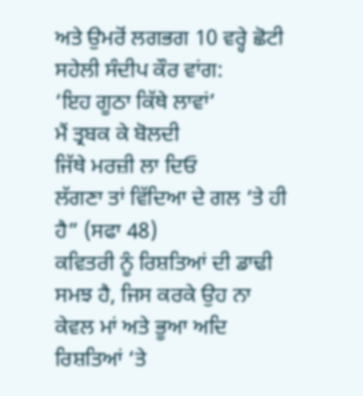ਅਤੇ ਉਮਰੋਂ ਲਗਭਗ 10 ਵਰ੍ਹੇ ਛੋਟੀ ਸਹੇਲੀ ਸੰਦੀਪ ਕੌਰ ਵਾਂਗ:
‘ਇਹ ਗੂਠਾ ਕਿੱਥੇ ਲਾਵਾਂ’
ਮੈਂ ਤ੍ਰਬਕ ਕੇ ਬੋਲਦੀ
ਜਿੱਥੇ ਮਰਜ਼ੀ ਲਾ ਦਿਓ
ਲੱਗਣਾ ਤਾਂ ਵਿੱਦਿਆ ਦੇ ਗਲ ‘ਤੇ ਹੀ ਹੈ” (ਸਫਾ 48)
ਕਵਿਤਰੀ ਨੂੰ ਰਿਸ਼ਤਿਆਂ ਦੀ ਡਾਢੀ ਸਮਝ ਹੈ, ਜਿਸ ਕਰਕੇ ਉਹ ਨਾ ਕੇਵਲ ਮਾਂ ਅਤੇ ਭੂਆ ਅਦਿ ਰਿਸ਼ਤਿਆਂ ‘ਤੇ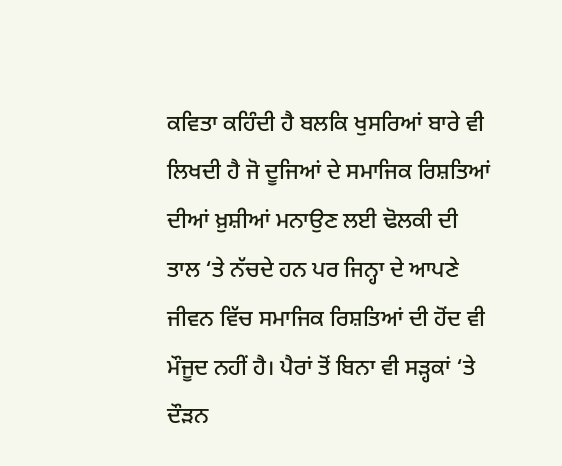ਕਵਿਤਾ ਕਹਿੰਦੀ ਹੈ ਬਲਕਿ ਖੁਸਰਿਆਂ ਬਾਰੇ ਵੀ ਲਿਖਦੀ ਹੈ ਜੋ ਦੂਜਿਆਂ ਦੇ ਸਮਾਜਿਕ ਰਿਸ਼ਤਿਆਂ ਦੀਆਂ ਖ਼ੁਸ਼ੀਆਂ ਮਨਾਉਣ ਲਈ ਢੋਲਕੀ ਦੀ ਤਾਲ ‘ਤੇ ਨੱਚਦੇ ਹਨ ਪਰ ਜਿਨ੍ਹਾ ਦੇ ਆਪਣੇ ਜੀਵਨ ਵਿੱਚ ਸਮਾਜਿਕ ਰਿਸ਼ਤਿਆਂ ਦੀ ਹੋਂਦ ਵੀ ਮੌਜੂਦ ਨਹੀਂ ਹੈ। ਪੈਰਾਂ ਤੋਂ ਬਿਨਾ ਵੀ ਸੜ੍ਹਕਾਂ ‘ਤੇ ਦੌੜਨ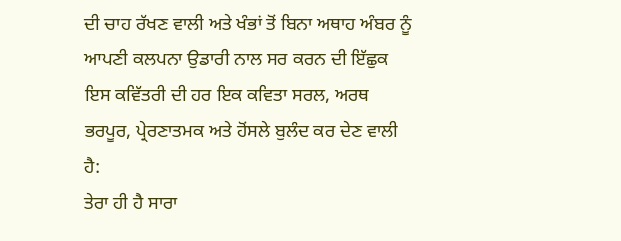ਦੀ ਚਾਹ ਰੱਖਣ ਵਾਲੀ ਅਤੇ ਖੰਭਾਂ ਤੋਂ ਬਿਨਾ ਅਥਾਹ ਅੰਬਰ ਨੂੰ ਆਪਣੀ ਕਲਪਨਾ ਉਡਾਰੀ ਨਾਲ ਸਰ ਕਰਨ ਦੀ ਇੱਛੁਕ ਇਸ ਕਵਿੱਤਰੀ ਦੀ ਹਰ ਇਕ ਕਵਿਤਾ ਸਰਲ, ਅਰਥ ਭਰਪੂਰ, ਪ੍ਰੇਰਣਾਤਮਕ ਅਤੇ ਹੋਂਸਲੇ ਬੁਲੰਦ ਕਰ ਦੇਣ ਵਾਲੀ ਹੈ:
ਤੇਰਾ ਹੀ ਹੈ ਸਾਰਾ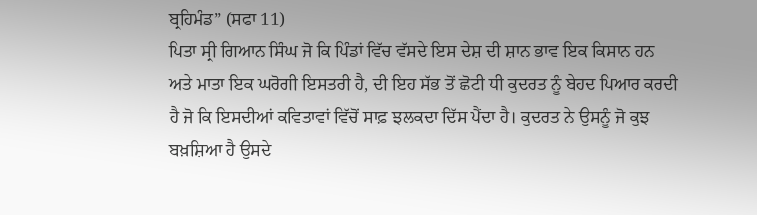ਬ੍ਰਹਿਮੰਡ” (ਸਫਾ 11)
ਪਿਤਾ ਸ੍ਰੀ ਗਿਆਨ ਸਿੰਘ ਜੋ ਕਿ ਪਿੰਡਾਂ ਵਿੱਚ ਵੱਸਦੇ ਇਸ ਦੇਸ਼ ਦੀ ਸ਼ਾਨ ਭਾਵ ਇਕ ਕਿਸਾਨ ਹਨ ਅਤੇ ਮਾਤਾ ਇਕ ਘਰੋਗੀ ਇਸਤਰੀ ਹੈ, ਦੀ ਇਹ ਸੱਭ ਤੋਂ ਛੋਟੀ ਧੀ ਕੁਦਰਤ ਨੂੰ ਬੇਹਦ ਪਿਆਰ ਕਰਦੀ ਹੈ ਜੋ ਕਿ ਇਸਦੀਆਂ ਕਵਿਤਾਵਾਂ ਵਿੱਚੋਂ ਸਾਫ਼ ਝਲਕਦਾ ਦਿੱਸ ਪੈਂਦਾ ਹੈ। ਕੁਦਰਤ ਨੇ ਉਸਨੂੰ ਜੋ ਕੁਝ ਬਖ਼ਸ਼ਿਆ ਹੈ ਉਸਦੇ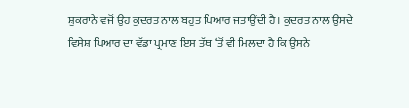ਸ਼ੁਕਰਾਨੇ ਵਜੋਂ ਉਹ ਕੁਦਰਤ ਨਾਲ ਬਹੁਤ ਪਿਆਰ ਜਤਾਉਂਦੀ ਹੈ। ਕੁਦਰਤ ਨਾਲ ਉਸਦੇ ਵਿਸੇਸ਼ ਪਿਆਰ ਦਾ ਵੱਡਾ ਪ੍ਰਮਾਣ ਇਸ ਤੱਥ ‘ਤੋਂ ਵੀ ਮਿਲਦਾ ਹੈ ਕਿ ਉਸਨੇ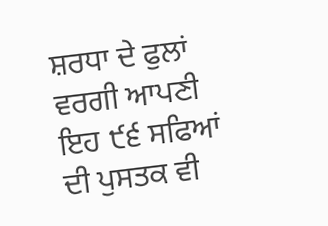ਸ਼ਰਧਾ ਦੇ ਫੁਲਾਂ ਵਰਗੀ ਆਪਣੀ ਇਹ ੯੬ ਸਫਿਆਂ ਦੀ ਪੁਸਤਕ ਵੀ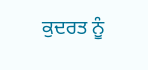ਕੁਦਰਤ ਨੂੰ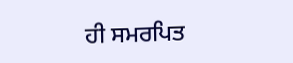ਹੀ ਸਮਰਪਿਤ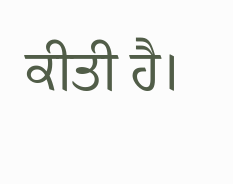ਕੀਤੀ ਹੈ।